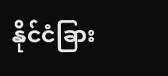နိုင်ငံခြား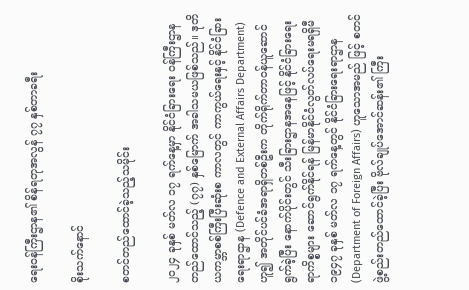ရေးဝန်ကြီးဌာန၏ စိန်ရတုအလွန် ၇၇ နှစ်တာခရီး

စိုးသက်နောင်

စတင်တည်ထောင်ခဲ့သည့်သမိုင်း

၂၀၂၄ ခုနှစ် မတ်လ ၁၇ ရက်နေ့မှာ နိုင်ငံခြားရေး ဝန်ကြီးဌာနတည်ထောင်သည့် (၇၇) နှစ်မြောက် အခါသမယဖြစ်သည်။ ဒုတိယကမ္ဘာစစ်ကြီးပြီးဆုံးစ ကာလတွင် ကာကွယ်ရေးနှင့် နိုင်ငံခြားရေးရာဌာန (Defence and External Affairs Department) ဟူ၍ အတိုင်ပင်ခံအရာရှိတစ်ဦးက တိုက်ရိုက်တာဝန်ယူဆောင်ရွက်ခဲ့ပြီး နောက်ပိုင်းတွင် သီးခြားဌာနအနေဖြင့် နိုင်ငံခြားရေးရာကိစ္စများ ဆောင်ရွက်နိုင်ရန် မြန်မာနိုင်ငံလွတ်လပ်ရေးမရရှိမီ ၁၉၄၇ ခုနှစ် မတ်လ ၁၇ ရက်နေ့တွင် နိုင်ငံခြားရေးရာဌာန (Department of Foreign Affairs) ဟူသောအမည် ဖြင့် စတင်ဖွဲ့စည်းတည်ထောင်ခဲ့ပြီး ဗိုလ်ချုပ်အောင်ဆန်း၏ ကြီး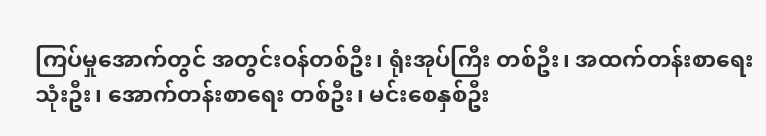ကြပ်မှုအောက်တွင် အတွင်းဝန်တစ်ဦး၊ ရုံးအုပ်ကြီး တစ်ဦး၊ အထက်တန်းစာရေး သုံးဦး၊ အောက်တန်းစာရေး တစ်ဦး၊ မင်းစေနှစ်ဦး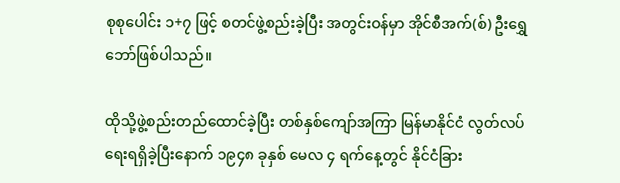စုစုပေါင်း ၁+၇ ဖြင့် စတင်ဖွဲ့စည်းခဲ့ပြီး အတွင်းဝန်မှာ အိုင်စီအက်(စ်) ဦးရွှေဘော်ဖြစ်ပါသည်။

ထိုသို့ဖွဲ့စည်းတည်ထောင်ခဲ့ပြီး တစ်နှစ်ကျော်အကြာ မြန်မာနိုင်ငံ လွတ်လပ်ရေးရရှိခဲ့ပြီးနောက် ၁၉၄၈ ခုနှစ် မေလ ၄ ရက်နေ့တွင် နိုင်ငံခြား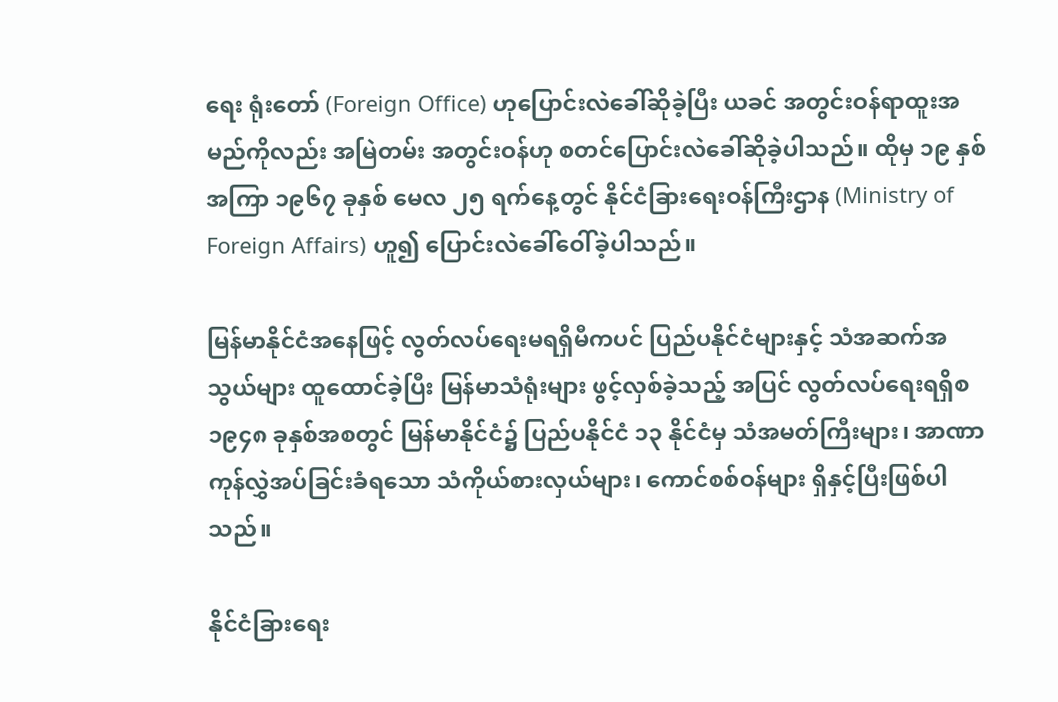ရေး ရုံးတော် (Foreign Office) ဟုပြောင်းလဲခေါ်ဆိုခဲ့ပြီး ယခင် အတွင်းဝန်ရာထူးအမည်ကိုလည်း အမြဲတမ်း အတွင်းဝန်ဟု စတင်ပြောင်းလဲခေါ်ဆိုခဲ့ပါသည်။ ထိုမှ ၁၉ နှစ်အကြာ ၁၉၆၇ ခုနှစ် မေလ ၂၅ ရက်နေ့တွင် နိုင်ငံခြားရေးဝန်ကြီးဌာန (Ministry of Foreign Affairs) ဟူ၍ ပြောင်းလဲခေါ်ဝေါ်ခဲ့ပါသည်။

မြန်မာနိုင်ငံအနေဖြင့် လွတ်လပ်ရေးမရရှိမီကပင် ပြည်ပနိုင်ငံများနှင့် သံအဆက်အသွယ်များ ထူထောင်ခဲ့ပြီး မြန်မာသံရုံးများ ဖွင့်လှစ်ခဲ့သည့် အပြင် လွတ်လပ်ရေးရရှိစ ၁၉၄၈ ခုနှစ်အစတွင် မြန်မာနိုင်ငံ၌ ပြည်ပနိုင်ငံ ၁၃ နိုင်ငံမှ သံအမတ်ကြီးများ၊ အာဏာကုန်လွှဲအပ်ခြင်းခံရသော သံကိုယ်စားလှယ်များ၊ ကောင်စစ်ဝန်များ ရှိနှင့်ပြီးဖြစ်ပါသည်။

နိုင်ငံခြားရေး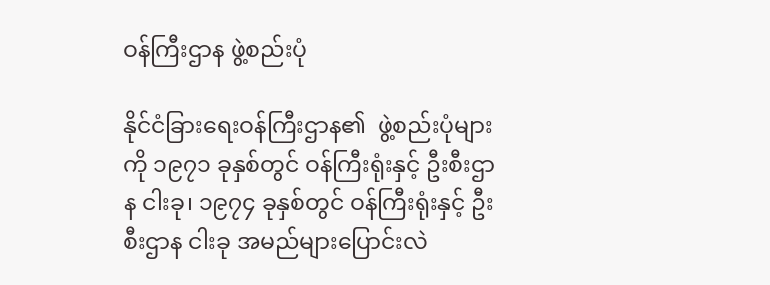ဝန်ကြီးဌာန ဖွဲ့စည်းပုံ

နိုင်ငံခြားရေးဝန်ကြီးဌာန၏  ဖွဲ့စည်းပုံများကို ၁၉၇၁ ခုနှစ်တွင် ဝန်ကြီးရုံးနှင့် ဦးစီးဌာန ငါးခု၊ ၁၉၇၄ ခုနှစ်တွင် ဝန်ကြီးရုံးနှင့် ဦးစီးဌာန ငါးခု အမည်များပြောင်းလဲ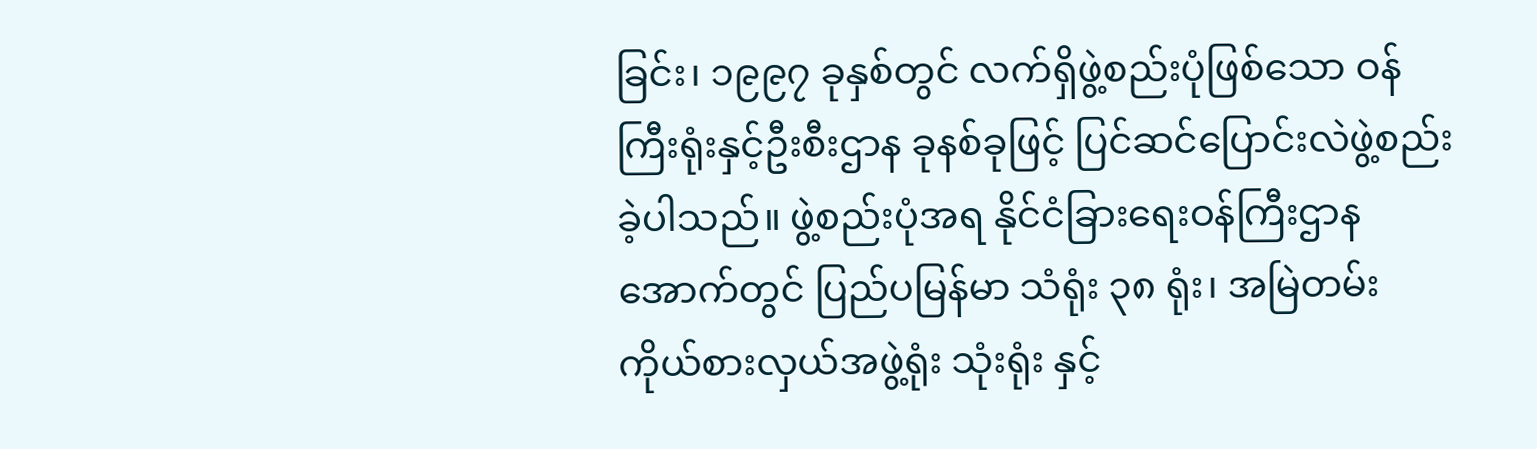ခြင်း၊ ၁၉၉၇ ခုနှစ်တွင် လက်ရှိဖွဲ့စည်းပုံဖြစ်သော ဝန်ကြီးရုံးနှင့်ဦးစီးဌာန ခုနစ်ခုဖြင့် ပြင်ဆင်ပြောင်းလဲဖွဲ့စည်းခဲ့ပါသည်။ ဖွဲ့စည်းပုံအရ နိုင်ငံခြားရေးဝန်ကြီးဌာနအောက်တွင် ပြည်ပမြန်မာ သံရုံး ၃၈ ရုံး၊ အမြဲတမ်းကိုယ်စားလှယ်အဖွဲ့ရုံး သုံးရုံး နှင့်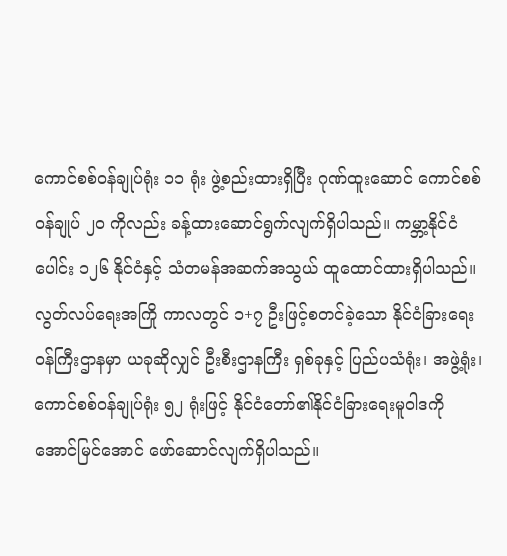ကောင်စစ်ဝန်ချုပ်ရုံး ၁၁ ရုံး ဖွဲ့စည်းထားရှိပြီး ဂုဏ်ထူးဆောင် ကောင်စစ်ဝန်ချုပ် ၂၀ ကိုလည်း ခန့်ထားဆောင်ရွက်လျက်ရှိပါသည်။ ကမ္ဘာ့နိုင်ငံပေါင်း ၁၂၆ နိုင်ငံနှင့် သံတမန်အဆက်အသွယ် ထူထောင်ထားရှိပါသည်။  လွတ်လပ်ရေးအကြို ကာလတွင် ၁+၇ ဦးဖြင့်စတင်ခဲ့သော နိုင်ငံခြားရေး ဝန်ကြီးဌာနမှာ ယခုဆိုလျှင် ဦးစီးဌာနကြီး ရှစ်ခုနှင့် ပြည်ပသံရုံး၊ အဖွဲ့ရုံး၊ ကောင်စစ်ဝန်ချုပ်ရုံး ၅၂ ရုံးဖြင့် နိုင်ငံတော်၏နိုင်ငံခြားရေးမူဝါဒကို  အောင်မြင်အောင် ဖော်ဆောင်လျက်ရှိပါသည်။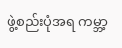ဖွဲ့စည်းပုံအရ ကမ္ဘာ့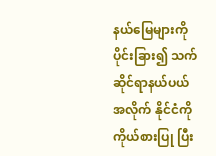နယ်မြေများကိုပိုင်းခြား၍ သက်ဆိုင်ရာနယ်ပယ်အလိုက် နိုင်ငံကို ကိုယ်စားပြု ပြီး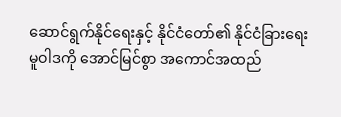ဆောင်ရွက်နိုင်ရေးနှင့် နိုင်ငံတော်၏ နိုင်ငံခြားရေး မူဝါဒကို အောင်မြင်စွာ အကောင်အထည်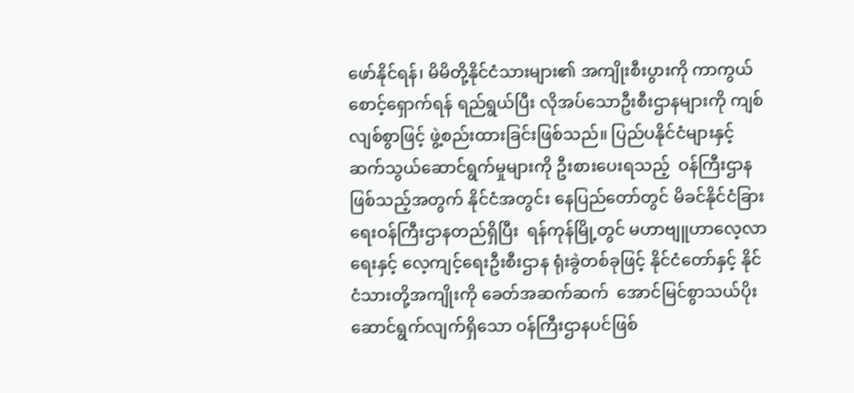ဖော်နိုင်ရန်၊ မိမိတို့နိုင်ငံသားများ၏ အကျိုးစီးပွားကို ကာကွယ် စောင့်ရှောက်ရန် ရည်ရွယ်ပြီး လိုအပ်သောဦးစီးဌာနများကို ကျစ်လျစ်စွာဖြင့် ဖွဲ့စည်းထားခြင်းဖြစ်သည်။ ပြည်ပနိုင်ငံများနှင့် ဆက်သွယ်ဆောင်ရွက်မှုများကို ဦးစားပေးရသည့်  ဝန်ကြီးဌာနဖြစ်သည့်အတွက် နိုင်ငံအတွင်း နေပြည်တော်တွင် မိခင်နိုင်ငံခြား ရေးဝန်ကြီးဌာနတည်ရှိပြီး  ရန်ကုန်မြို့တွင် မဟာဗျူဟာလေ့လာရေးနှင့် လေ့ကျင့်ရေးဦးစီးဌာန ရုံးခွဲတစ်ခုဖြင့် နိုင်ငံတော်နှင့် နိုင်ငံသားတို့အကျိုးကို ခေတ်အဆက်ဆက်  အောင်မြင်စွာသယ်ပိုး ဆောင်ရွက်လျက်ရှိသော ဝန်ကြီးဌာနပင်ဖြစ်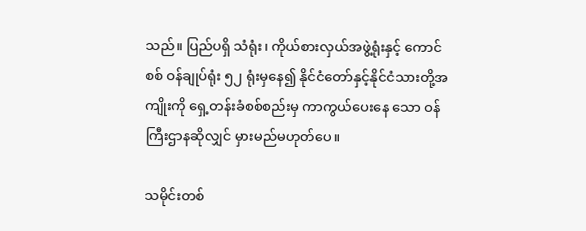သည်။ ပြည်ပရှိ သံရုံး၊ ကိုယ်စားလှယ်အဖွဲ့ရုံးနှင့် ကောင်စစ် ဝန်ချုပ်ရုံး ၅၂ ရုံးမှနေ၍ နိုင်ငံတော်နှင့်နိုင်ငံသားတို့အကျိုးကို ရှေ့တန်းခံစစ်စည်းမှ ကာကွယ်ပေးနေ သော ဝန်ကြီးဌာနဆိုလျှင် မှားမည်မဟုတ်ပေ။

သမိုင်းတစ်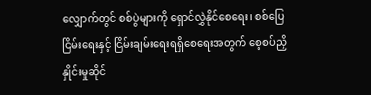လျှောက်တွင် စစ်ပွဲများကို ရှောင်လွှဲနိုင်စေရေး၊ စစ်ပြေငြိမ်းရေးနှင့် ငြိမ်းချမ်းရေးရရှိစေရေးအတွက် စေ့စပ်ညှိနှိုင်းမှုဆိုင်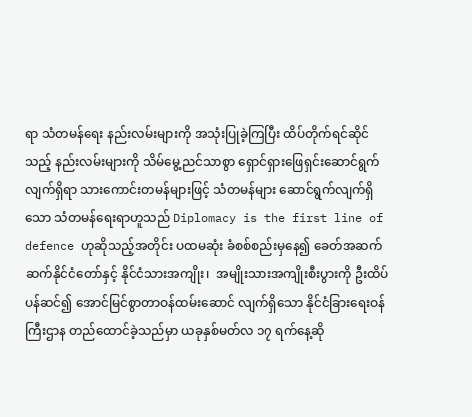ရာ သံတမန်ရေး နည်းလမ်းများကို အသုံးပြုခဲ့ကြပြီး ထိပ်တိုက်ရင်ဆိုင်သည့် နည်းလမ်းများကို သိမ်မွေ့ညင်သာစွာ ရှောင်ရှားဖြေရှင်းဆောင်ရွက်လျက်ရှိရာ သားကောင်းတမန်များဖြင့် သံတမန်များ ဆောင်ရွက်လျက်ရှိသော သံတမန်ရေးရာဟူသည် Diplomacy is the first line of defence ဟုဆိုသည့်အတိုင်း ပထမဆုံး ခံစစ်စည်းမှနေ၍ ခေတ်အဆက်ဆက်နိုင်ငံတော်နှင့် နိုင်ငံသားအကျိုး၊  အမျိုးသားအကျိုးစီးပွားကို ဦးထိပ်ပန်ဆင်၍ အောင်မြင်စွာတာဝန်ထမ်းဆောင် လျက်ရှိသော နိုင်ငံခြားရေးဝန်ကြီးဌာန တည်ထောင်ခဲ့သည်မှာ ယခုနှစ်မတ်လ ၁၇ ရက်နေ့ဆို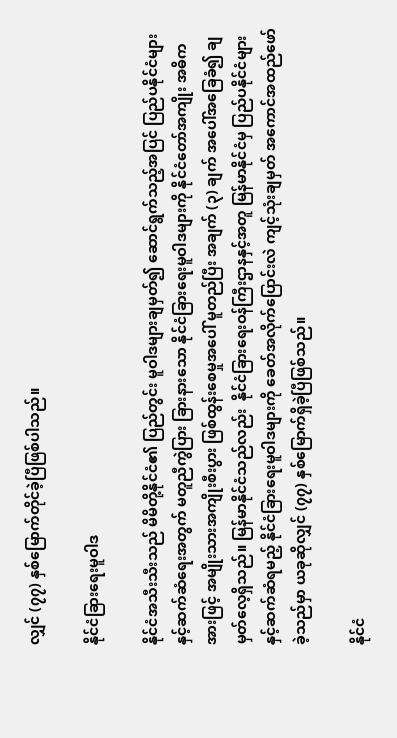လျှင် (၇၇) နှစ်မြောက်တိုင်ခဲ့ပြီဖြစ်ပါသည်။

နိုင်ငံခြားရေးမူဝါဒ

နိုင်ငံအသီးသီးသည် မိမိတို့နိုင်ငံ၏ ပြည်တွင်း မူဝါဒများချမှတ်၍ ဆောင်ရွက်သည့်အပြင် ပြည်ပနိုင်ငံများနှင့်ဆက်ဆံရေးအတွက် မတူညီကွဲပြား ခြားနားသော နိုင်ငံခြားရေးမူဝါဒများကို နိုင်ငံတော်အကျိုး အဓိကအားဖြင့် အမျိုးသားအကျိုးစီးပွား ဖြစ်ထွန်းစေမှုအပေါ် မူတည်ပြီး အချက် (၃) ချက် အပေါ်အခြေခံ၍ ချမှတ်လေ့ရှိသည်။ မြန်မာနိုင်ငံသည်လည်း  နိုင်ငံခြားရေးဝန်ကြီးဌာနနှင့်အတူ မြန်မာနိုင်ငံမှ ပြည်ပနိုင်ငံများနှင့်ဆက်ဆံရမည့် နိုင်ငံခြားရေးမူဝါဒများကို ခေတ်အလိုက်ပြောင်းလဲ ကျင့်သုံးချမှတ် အကောင်အထည်ဖော်ခဲ့သည်မှာ ယခုဆိုလျှင် (၇၇) နှစ်မြောက်ရှိခဲ့ပြီဖြစ်သည်။

နိုင်ငံ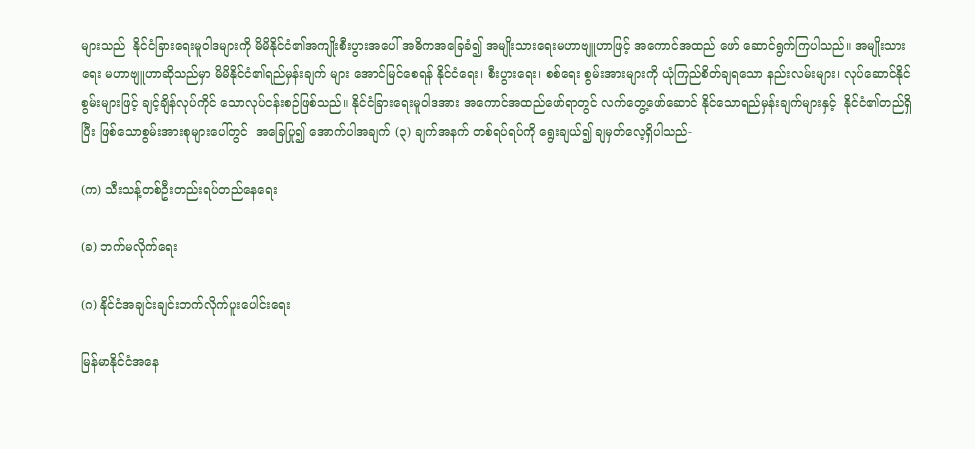များသည်  နိုင်ငံခြားရေးမူဝါဒများကို မိမိနိုင်ငံ၏အကျိုးစီးပွားအပေါ် အဓိကအခြေခံ၍ အမျိုးသားရေးမဟာဗျူဟာဖြင့် အကောင်အထည် ဖော် ဆောင်ရွက်ကြပါသည်။ အမျိုးသားရေး မဟာဗျူဟာဆိုသည်မှာ မိမိနိုင်ငံ၏ရည်မှန်းချက် များ အောင်မြင်စေရန် နိုင်ငံရေး၊ စီးပွားရေး၊ စစ်ရေး စွမ်းအားများကို ယုံကြည်စိတ်ချရသော နည်းလမ်းများ၊ လုပ်ဆောင်နိုင်စွမ်းများဖြင့် ချင့်ချိန်လုပ်ကိုင် သောလုပ်ငန်းစဉ်ဖြစ်သည်။ နိုင်ငံခြားရေးမူဝါဒအား အကောင်အထည်ဖော်ရာတွင် လက်တွေ့ဖော်ဆောင် နိုင်သောရည်မှန်းချက်များနှင့်  နိုင်ငံ၏တည်ရှိပြီး ဖြစ်သောစွမ်းအားစုများပေါ်တွင်  အခြေပြု၍ အောက်ပါအချက် (၃) ချက်အနက် တစ်ရပ်ရပ်ကို ရွေးချယ်၍ ချမှတ်လေ့ရှိပါသည်-

(က) သီးသန့်တစ်ဦးတည်းရပ်တည်နေရေး

(ခ) ဘက်မလိုက်ရေး

(ဂ) နိုင်ငံအချင်းချင်းဘက်လိုက်ပူးပေါင်းရေး

မြန်မာနိုင်ငံအနေ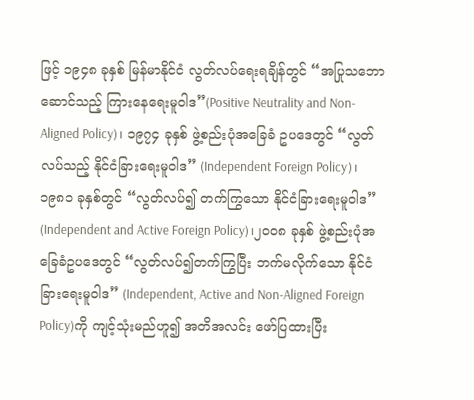ဖြင့် ၁၉၄၈ ခုနှစ် မြန်မာနိုင်ငံ လွတ်လပ်ရေးရချိန်တွင် “အပြုသဘောဆောင်သည့် ကြားနေရေးမူဝါဒ”(Positive Neutrality and Non-Aligned Policy)၊ ၁၉၇၄ ခုနှစ် ဖွဲ့စည်းပုံအခြေခံ ဥပဒေတွင် “လွတ်လပ်သည့် နိုင်ငံခြားရေးမူဝါဒ” (Independent Foreign Policy)၊ ၁၉၈၁ ခုနှစ်တွင် “လွတ်လပ်၍ တက်ကြွသော နိုင်ငံခြားရေးမူဝါဒ” (Independent and Active Foreign Policy)၊၂၀၀၈ ခုနှစ် ဖွဲ့စည်းပုံအခြေခံဥပဒေတွင် “လွတ်လပ်၍တက်ကြွပြီး ဘက်မလိုက်သော နိုင်ငံခြားရေးမူဝါဒ” (Independent, Active and Non-Aligned Foreign Policy)ကို ကျင့်သုံးမည်ဟူ၍ အတိအလင်း ဖော်ပြထားပြီး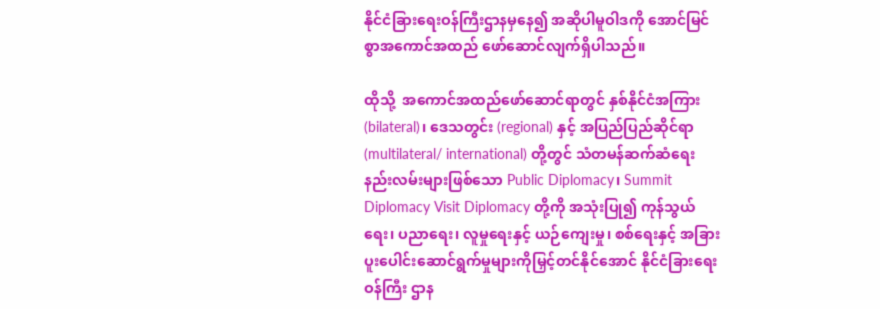နိုင်ငံခြားရေးဝန်ကြီးဌာနမှနေ၍ အဆိုပါမူဝါဒကို အောင်မြင်စွာအကောင်အထည် ဖော်ဆောင်လျက်ရှိပါသည်။

ထိုသို့  အကောင်အထည်ဖော်ဆောင်ရာတွင် နှစ်နိုင်ငံအကြား (bilateral)၊ ဒေသတွင်း (regional) နှင့် အပြည်ပြည်ဆိုင်ရာ (multilateral/ international) တို့တွင် သံတမန်ဆက်ဆံရေး နည်းလမ်းများဖြစ်သော Public Diplomacy၊ Summit Diplomacy Visit Diplomacy တို့ကို အသုံးပြု၍ ကုန်သွယ်ရေး၊ ပညာရေး၊ လူမှုရေးနှင့် ယဉ်ကျေးမှု၊ စစ်ရေးနှင့် အခြားပူးပေါင်းဆောင်ရွက်မှုများကိုမြှင့်တင်နိုင်အောင် နိုင်ငံခြားရေးဝန်ကြီး ဌာန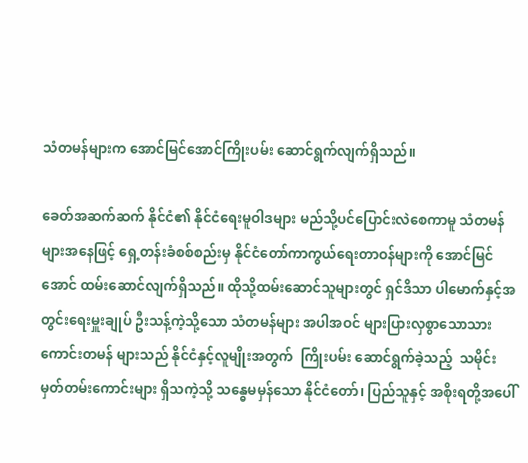သံတမန်များက အောင်မြင်အောင်ကြိုးပမ်း ဆောင်ရွက်လျက်ရှိသည်။

ခေတ်အဆက်ဆက် နိုင်ငံ၏ နိုင်ငံရေးမူဝါဒများ မည်သို့ပင်ပြောင်းလဲစေကာမူ သံတမန်များအနေဖြင့် ရှေ့တန်းခံစစ်စည်းမှ နိုင်ငံတော်ကာကွယ်ရေးတာဝန်များကို အောင်မြင်အောင် ထမ်းဆောင်လျက်ရှိသည်။ ထိုသို့ထမ်းဆောင်သူများတွင် ရှင်ဒိသာ ပါမောက်နှင့်အတွင်းရေးမှူးချုပ် ဦးသန့်ကဲ့သို့သော သံတမန်များ အပါအဝင် များပြားလှစွာသောသားကောင်းတမန် များသည် နိုင်ငံနှင့်လူမျိုးအတွက်  ကြိုးပမ်း ဆောင်ရွက်ခဲ့သည့်  သမိုင်းမှတ်တမ်းကောင်းများ ရှိသကဲ့သို့ သန္ဓေမမှန်သော နိုင်ငံတော်၊ ပြည်သူနှင့် အစိုးရတို့အပေါ်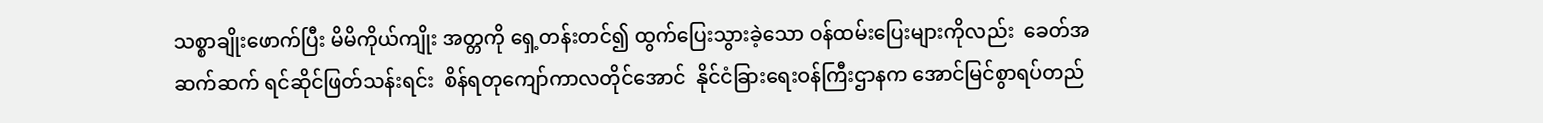သစ္စာချိုးဖောက်ပြီး မိမိကိုယ်ကျိုး အတ္တကို ရှေ့တန်းတင်၍ ထွက်ပြေးသွားခဲ့သော ဝန်ထမ်းပြေးများကိုလည်း  ခေတ်အဆက်ဆက် ရင်ဆိုင်ဖြတ်သန်းရင်း  စိန်ရတုကျော်ကာလတိုင်အောင်  နိုင်ငံခြားရေးဝန်ကြီးဌာနက အောင်မြင်စွာရပ်တည်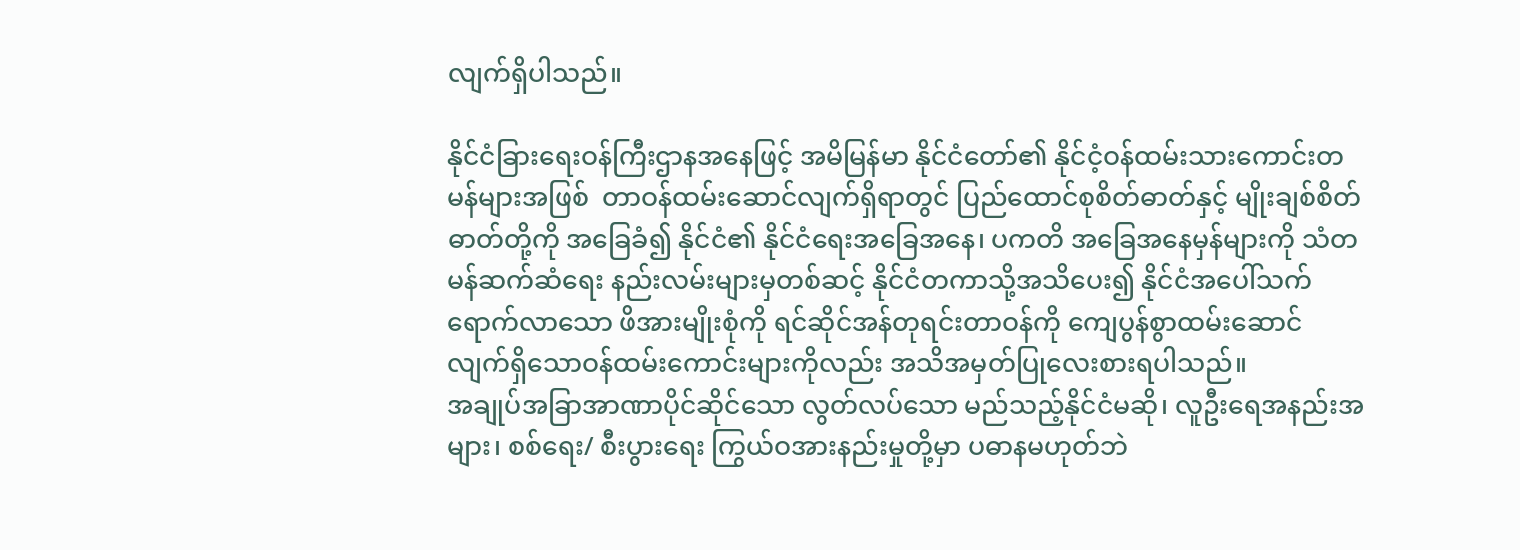လျက်ရှိပါသည်။

နိုင်ငံခြားရေးဝန်ကြီးဌာနအနေဖြင့် အမိမြန်မာ နိုင်ငံတော်၏ နိုင်ငံ့ဝန်ထမ်းသားကောင်းတမန်များအဖြစ်  တာဝန်ထမ်းဆောင်လျက်ရှိရာတွင် ပြည်ထောင်စုစိတ်ဓာတ်နှင့် မျိုးချစ်စိတ်ဓာတ်တို့ကို အခြေခံ၍ နိုင်ငံ၏ နိုင်ငံရေးအခြေအနေ၊ ပကတိ အခြေအနေမှန်များကို သံတမန်ဆက်ဆံရေး နည်းလမ်းများမှတစ်ဆင့် နိုင်ငံတကာသို့အသိပေး၍ နိုင်ငံအပေါ်သက်ရောက်လာသော ဖိအားမျိုးစုံကို ရင်ဆိုင်အန်တုရင်းတာဝန်ကို ကျေပွန်စွာထမ်းဆောင် လျက်ရှိသောဝန်ထမ်းကောင်းများကိုလည်း အသိအမှတ်ပြုလေးစားရပါသည်။
အချုပ်အခြာအာဏာပိုင်ဆိုင်သော လွတ်လပ်သော မည်သည့်နိုင်ငံမဆို၊ လူဦးရေအနည်းအများ၊ စစ်ရေး/ စီးပွားရေး ကြွယ်ဝအားနည်းမှုတို့မှာ ပဓာနမဟုတ်ဘဲ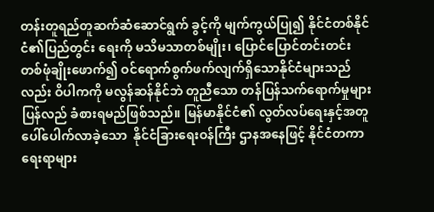တန်းတူရည်တူဆက်ဆံဆောင်ရွက် ခွင့်ကို မျက်ကွယ်ပြု၍ နိုင်ငံတစ်နိုင်ငံ၏ပြည်တွင်း ရေးကို မသိမသာတစ်မျိုး၊ ပြောင်ပြောင်တင်းတင်း တစ်ဖုံချိုးဖောက်၍ ဝင်ရောက်စွက်ဖက်လျက်ရှိသောနိုင်ငံများသည်လည်း ဝိပါကကို မလွန်ဆန်နိုင်ဘဲ တူညီသော တန်ပြန်သက်ရောက်မှုများ ပြန်လည် ခံစားရမည်ဖြစ်သည်။ မြန်မာနိုင်ငံ၏ လွတ်လပ်ရေးနှင့်အတူ ပေါ်ပေါက်လာခဲ့သော  နိုင်ငံခြားရေးဝန်ကြီး ဌာနအနေဖြင့် နိုင်ငံတကာရေးရာများ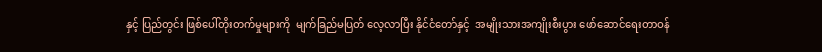နှင့် ပြည်တွင်း ဖြစ်ပေါ်တိုးတက်မှုများကို  မျက်ခြည်မပြတ် လေ့လာပြီး နိုင်ငံတော်နှင့်  အမျိုးသားအကျိုးစီးပွား ဖော်ဆောင်ရေးတာဝန်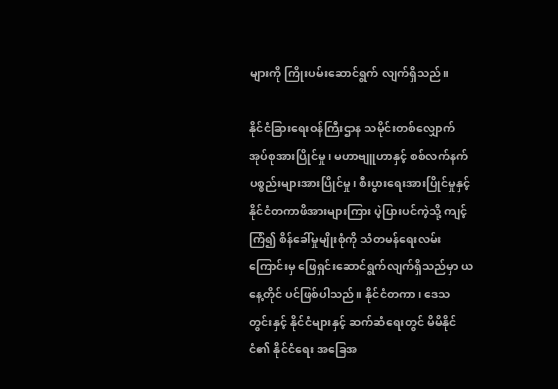များကို ကြိုးပမ်းဆောင်ရွက် လျက်ရှိသည်။

နိုင်ငံခြားရေးဝန်ကြီးဌာန သမိုင်းတစ်လျှောက် အုပ်စုအားပြိုင်မှု၊ မဟာဗျူဟာနှင့် စစ်လက်နက် ပစ္စည်းများအားပြိုင်မှု၊ စီးပွားရေးအားပြိုင်မှုနှင့် နိုင်ငံတကာဖိအားများကြား ပဲ့ပြားပင်ကဲ့သို့ ကျင့်ကြံ၍ စိန်ခေါ်မှုမျိုးစုံကို သံတမန်ရေးလမ်းကြောင်းမှ ဖြေရှင်းဆောင်ရွက်လျက်ရှိသည်မှာ ယနေ့တိုင် ပင်ဖြစ်ပါသည်။ နိုင်ငံတကာ၊ ဒေသတွင်းနှင့် နိုင်ငံများနှင့် ဆက်ဆံရေးတွင် မိမိနိုင်ငံ၏ နိုင်ငံရေး အခြေအ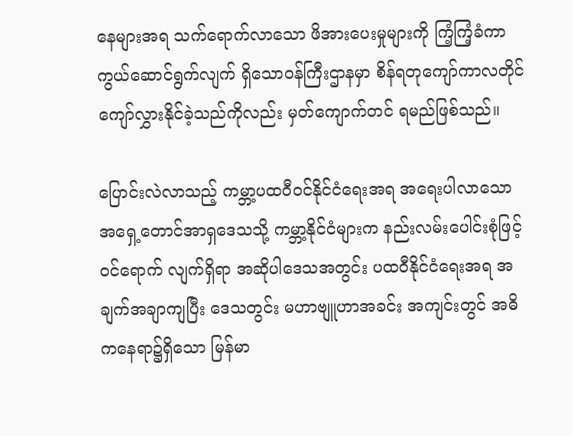နေများအရ သက်ရောက်လာသော ဖိအားပေးမှုများကို ကြံ့ကြံ့ခံကာကွယ်ဆောင်ရွက်လျက် ရှိသောဝန်ကြီးဌာနမှာ စိန်ရတုကျော်ကာလတိုင် ကျော်လွှားနိုင်ခဲ့သည်ကိုလည်း မှတ်ကျောက်တင် ရမည်ဖြစ်သည်။

ပြောင်းလဲလာသည့် ကမ္ဘာ့ပထဝီဝင်နိုင်ငံရေးအရ အရေးပါလာသော အရှေ့တောင်အာရှဒေသသို့ ကမ္ဘာ့နိုင်ငံများက နည်းလမ်းပေါင်းစုံဖြင့် ဝင်ရောက် လျက်ရှိရာ အဆိုပါဒေသအတွင်း ပထဝီနိုင်ငံရေးအရ အချက်အချာကျပြီး ဒေသတွင်း မဟာဗျူဟာအခင်း အကျင်းတွင် အဓိကနေရာ၌ရှိသော မြန်မာ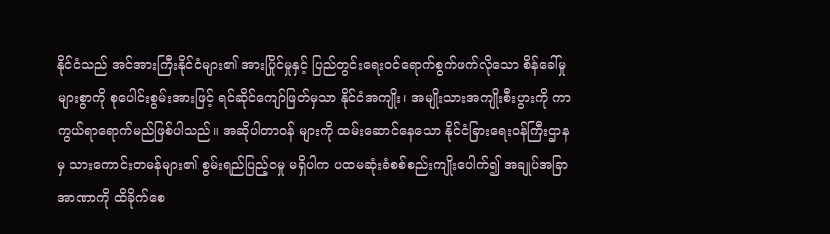နိုင်ငံသည် အင်အားကြီးနိုင်ငံများ၏ အားပြိုင်မှုနှင့် ပြည်တွင်းရေးဝင်ရောက်စွက်ဖက်လိုသော စိန်ခေါ်မှုများစွာကို စုပေါင်းစွမ်းအားဖြင့် ရင်ဆိုင်ကျော်ဖြတ်မှသာ နိုင်ငံအကျိုး၊ အမျိုးသားအကျိုးစီးပွားကို ကာကွယ်ရာရောက်မည်ဖြစ်ပါသည်။ အဆိုပါတာဝန် များကို ထမ်းဆောင်နေသော နိုင်ငံခြားရေးဝန်ကြီးဌာနမှ သားကောင်းတမန်များ၏ စွမ်းရည်ပြည့်ဝမှု မရှိပါက ပထမဆုံးခံစစ်စည်းကျိုးပေါက်၍ အချုပ်အခြာအာဏာကို ထိခိုက်စေ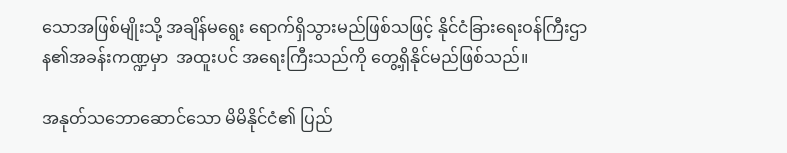သောအဖြစ်မျိုးသို့ အချိန်မရွေး ရောက်ရှိသွားမည်ဖြစ်သဖြင့် နိုင်ငံခြားရေးဝန်ကြီးဌာန၏အခန်းကဏ္ဍမှာ  အထူးပင် အရေးကြီးသည်ကို တွေ့ရှိနိုင်မည်ဖြစ်သည်။

အနုတ်သဘောဆောင်သော မိမိနိုင်ငံ၏ ပြည်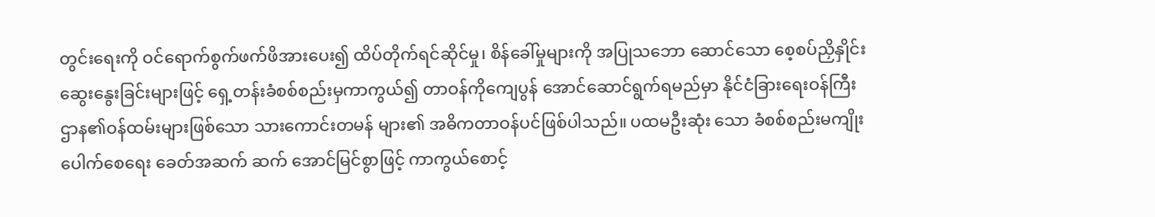တွင်းရေးကို ဝင်ရောက်စွက်ဖက်ဖိအားပေး၍ ထိပ်တိုက်ရင်ဆိုင်မှု၊ စိန်ခေါ်မှုများကို အပြုသဘော ဆောင်သော စေ့စပ်ညှိနှိုင်းဆွေးနွေးခြင်းများဖြင့် ရှေ့တန်းခံစစ်စည်းမှကာကွယ်၍ တာဝန်ကိုကျေပွန် အောင်ဆောင်ရွက်ရမည်မှာ နိုင်ငံခြားရေးဝန်ကြီး ဌာန၏ဝန်ထမ်းများဖြစ်သော သားကောင်းတမန် များ၏ အဓိကတာဝန်ပင်ဖြစ်ပါသည်။ ပထမဦးဆုံး သော ခံစစ်စည်းမကျိုးပေါက်စေရေး ခေတ်အဆက် ဆက် အောင်မြင်စွာဖြင့် ကာကွယ်စောင့်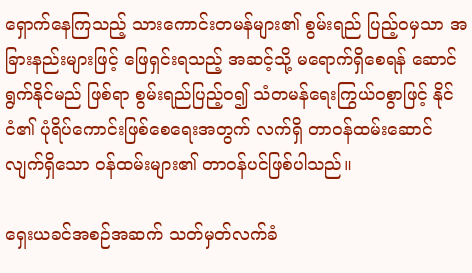ရှောက်နေကြသည့် သားကောင်းတမန်များ၏ စွမ်းရည် ပြည့်ဝမှသာ အခြားနည်းများဖြင့် ဖြေရှင်းရသည့် အဆင့်သို့ မရောက်ရှိစေရန် ဆောင်ရွက်နိုင်မည် ဖြစ်ရာ စွမ်းရည်ပြည့်ဝ၍ သံတမန်ရေးကြွယ်ဝစွာဖြင့် နိုင်ငံ၏ ပုံရိပ်ကောင်းဖြစ်စေရေးအတွက် လက်ရှိ တာဝန်ထမ်းဆောင်လျက်ရှိသော ဝန်ထမ်းများ၏ တာဝန်ပင်ဖြစ်ပါသည်။

ရှေးယခင်အစဉ်အဆက် သတ်မှတ်လက်ခံ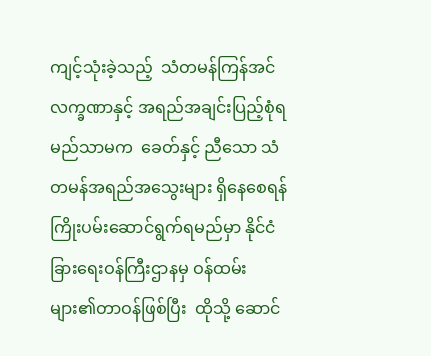ကျင့်သုံးခဲ့သည့်  သံတမန်ကြန်အင်လက္ခဏာနှင့် အရည်အချင်းပြည့်စုံရမည်သာမက  ခေတ်နှင့် ညီသော သံတမန်အရည်အသွေးများ ရှိနေစေရန် ကြိုးပမ်းဆောင်ရွက်ရမည်မှာ နိုင်ငံခြားရေးဝန်ကြီးဌာနမှ ဝန်ထမ်းများ၏တာဝန်ဖြစ်ပြီး  ထိုသို့ ဆောင်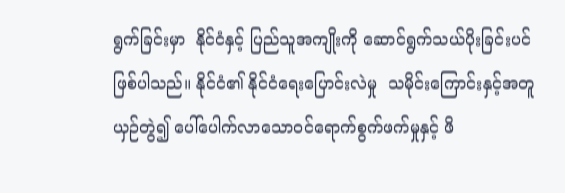ရွက်ခြင်းမှာ  နိုင်ငံနှင့် ပြည်သူအကျိုးကို ဆောင်ရွက်သယ်ပိုးခြင်းပင်ဖြစ်ပါသည်။ နိုင်ငံ၏ နိုင်ငံရေးပြောင်းလဲမှု  သမိုင်းကြောင်းနှင့်အတူ ယှဉ်တွဲ၍ ပေါ်ပေါက်လာသောဝင်ရောက်စွက်ဖက်မှုနှင့် ဖိ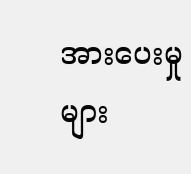အားပေးမှုများ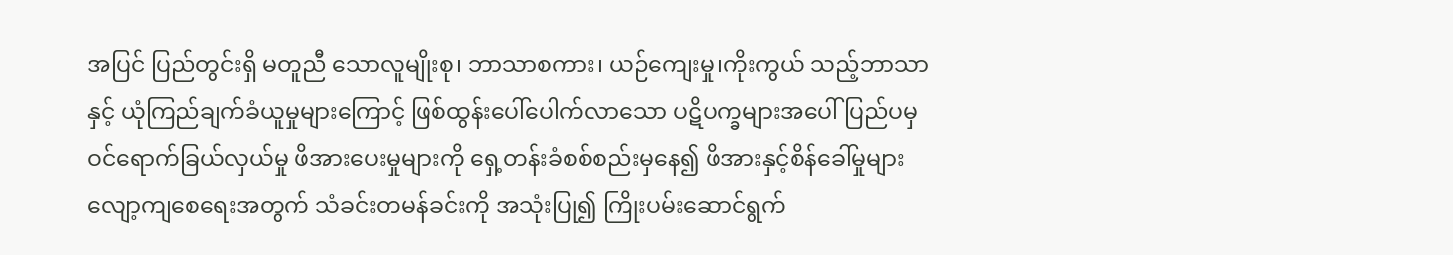အပြင် ပြည်တွင်းရှိ မတူညီ သောလူမျိုးစု၊ ဘာသာစကား၊ ယဉ်ကျေးမှု၊ကိုးကွယ် သည့်ဘာသာနှင့် ယုံကြည်ချက်ခံယူမှုများကြောင့် ဖြစ်ထွန်းပေါ်ပေါက်လာသော ပဋိပက္ခများအပေါ် ပြည်ပမှဝင်ရောက်ခြယ်လှယ်မှု ဖိအားပေးမှုများကို ရှေ့တန်းခံစစ်စည်းမှနေ၍ ဖိအားနှင့်စိန်ခေါ်မှုများလျော့ကျစေရေးအတွက် သံခင်းတမန်ခင်းကို အသုံးပြု၍ ကြိုးပမ်းဆောင်ရွက်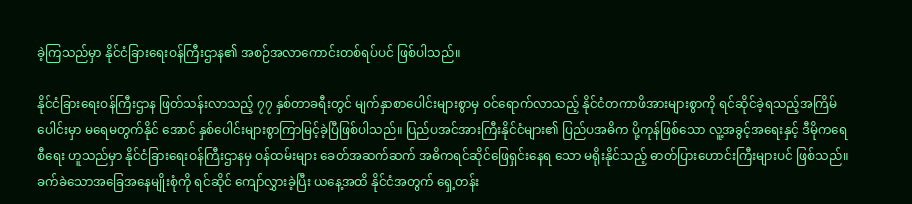ခဲ့ကြသည်မှာ နိုင်ငံခြားရေးဝန်ကြီးဌာန၏ အစဉ်အလာကောင်းတစ်ရပ်ပင် ဖြစ်ပါသည်။

နိုင်ငံခြားရေးဝန်ကြီးဌာန ဖြတ်သန်းလာသည့် ၇၇ နှစ်တာခရီးတွင် မျက်နှာစာပေါင်းများစွာမှ ဝင်ရောက်လာသည့် နိုင်ငံတကာဖိအားများစွာကို ရင်ဆိုင်ခဲ့ရသည့်အကြိမ်ပေါင်းမှာ မရေမတွက်နိုင် အောင် နှစ်ပေါင်းများစွာကြာမြင့်ခဲ့ပြီဖြစ်ပါသည်။ ပြည်ပအင်အားကြီးနိုင်ငံများ၏ ပြည်ပအဓိက ပို့ကုန်ဖြစ်သော လူ့အခွင့်အရေးနှင့် ဒီမိုကရေစီရေး ဟူသည်မှာ နိုင်ငံခြားရေးဝန်ကြီးဌာနမှ ဝန်ထမ်းများ ခေတ်အဆက်ဆက် အဓိကရင်ဆိုင်ဖြေရှင်းနေရ သော မရိုးနိုင်သည့် ဓာတ်ပြားဟောင်းကြီးများပင် ဖြစ်သည်။ ခက်ခဲသောအခြေအနေမျိုးစုံကို ရင်ဆိုင် ကျော်လွှားခဲ့ပြီး ယနေ့အထိ နိုင်ငံအတွက် ရှေ့တန်း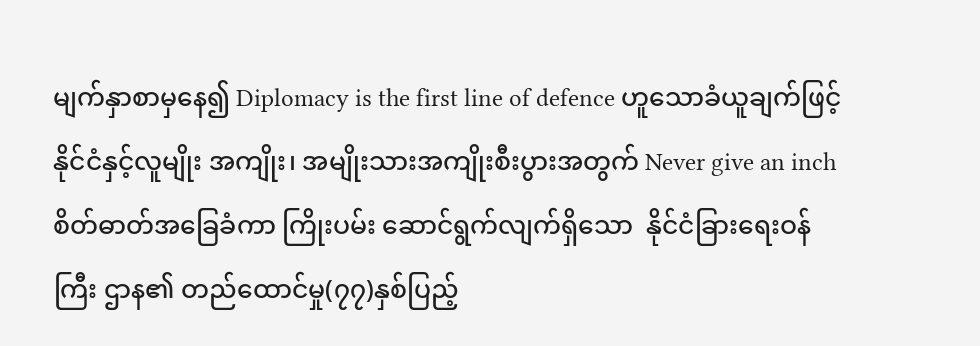မျက်နှာစာမှနေ၍ Diplomacy is the first line of defence ဟူသောခံယူချက်ဖြင့် နိုင်ငံနှင့်လူမျိုး အကျိုး၊ အမျိုးသားအကျိုးစီးပွားအတွက် Never give an inch စိတ်ဓာတ်အခြေခံကာ ကြိုးပမ်း ဆောင်ရွက်လျက်ရှိသော  နိုင်ငံခြားရေးဝန်ကြီး ဌာန၏ တည်ထောင်မှု(၇၇)နှစ်ပြည့်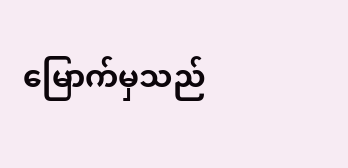မြောက်မှသည်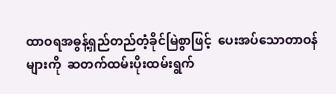ထာဝရအဓွန့်ရှည်တည်တံ့ခိုင်မြဲစွာဖြင့်  ပေးအပ်သောတာဝန်များကို  ဆတက်ထမ်းပိုးထမ်းရွက်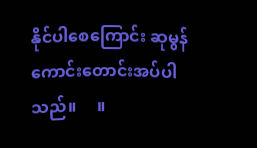နိုင်ပါစေကြောင်း ဆုမွန်ကောင်းတောင်းအပ်ပါသည်။     ။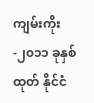ကျမ်းကိုး-၂၀၁၁ ခုနှစ်ထုတ် နိုင်ငံ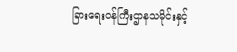ခြားရေးဝန်ကြီးဌာနသမိုင်းနှင့်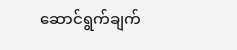ဆောင်ရွက်ချက်